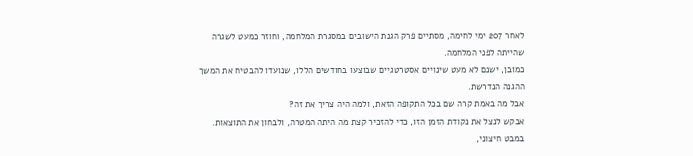לאחר 207 ימי לחימה, מסתיים פרק הגנת הישובים במסגרת המלחמה, וחוזר כמעט לשגרה שהייתה לפני המלחמה.
כמובן, ישנם לא מעט שינויים אסטרטגיים שבוצעו בחודשים הללו, שנועדו להבטיח את המשך ההגנה הנדרשת.
אבל מה באמת קרה שם בכל התקופה הזאת, ולמה היה צריך את זה?
אבקש לנצל את נקודת הזמן הזו, כדי להזכיר קצת מה היתה המטרה, ולבחון את התוצאות.
במבט חיצוני,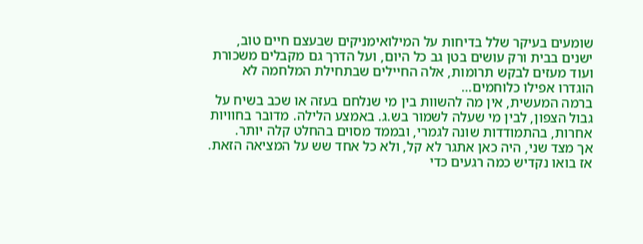שומעים בעיקר שלל בדיחות על המילואימניקים שבעצם חיים טוב, ישנים בבית ורק עושים בטן גב כל היום, ועל הדרך גם מקבלים משכורת ועוד מעזים לבקש תרומות, אלה החיילים שבתחילת המלחמה לא הוגדרו אפילו כלוחמים…
ברמה המעשית, אין מה להשוות בין מי שנלחם בעזה או שכב בשיח על גבול הצפון, לבין מי שעלה לשמור בש.ג. באמצע הלילה. מדובר בחוויות אחרות, בהתמודדות שונה לגמרי, ובממד מסוים בהחלט קלה יותר.
אך מצד שני, היה כאן אתגר לא קל, ולא כל אחד שש על המציאה הזאת. אז בואו נקדיש כמה רגעים כדי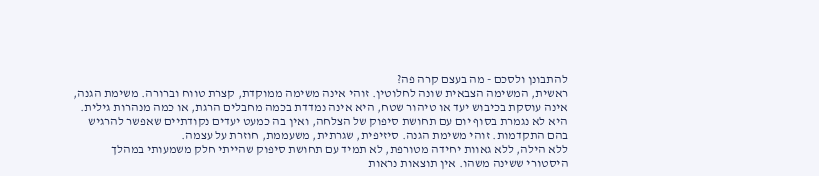להתבונן ולסכם - מה בעצם קרה פה?
ראשית, המשימה הצבאית שונה לחלוטין. זוהי אינה משימה ממוקדת, קצרת טווח וברורה. משימת הגנה, אינה עוסקת בכיבוש יעד או טיהור שטח, היא אינה נמדדת בכמה מחבלים הרגת, או כמה מנהרות גילית.
היא לא נגמרת בסוף יום עם תחושת סיפוק של הצלחה, ואין בה כמעט יעדים נקודתיים שאפשר להרגיש בהם התקדמות. זוהי משימת הגנה. סיזיפית, שגרתית, משעממת, חוזרת על עצמה.
ללא הילה, ללא גאוות יחידה מטורפת, לא תמיד עם תחושת סיפוק שהייתי חלק משמעותי במהלך היסטורי ששינה משהו. אין תוצאות נראות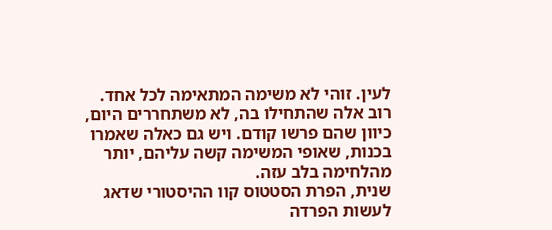לעין. זוהי לא משימה המתאימה לכל אחד.
רוב אלה שהתחילו בה, לא משתחררים היום, כיוון שהם פרשו קודם. ויש גם כאלה שאמרו בכנות, שאופי המשימה קשה עליהם, יותר מהלחימה בלב עזה.
שנית, הפרת הסטטוס קוו ההיסטורי שדאג לעשות הפרדה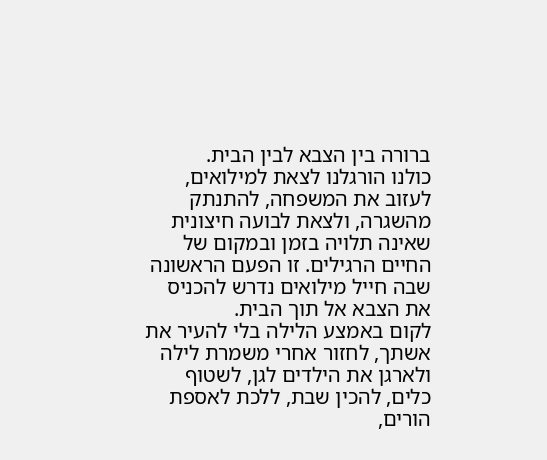ברורה בין הצבא לבין הבית.
כולנו הורגלנו לצאת למילואים, לעזוב את המשפחה, להתנתק מהשגרה, ולצאת לבועה חיצונית שאינה תלויה בזמן ובמקום של החיים הרגילים. זו הפעם הראשונה שבה חייל מילואים נדרש להכניס את הצבא אל תוך הבית.
לקום באמצע הלילה בלי להעיר את אשתך, לחזור אחרי משמרת לילה ולארגן את הילדים לגן, לשטוף כלים, להכין שבת, ללכת לאספת הורים,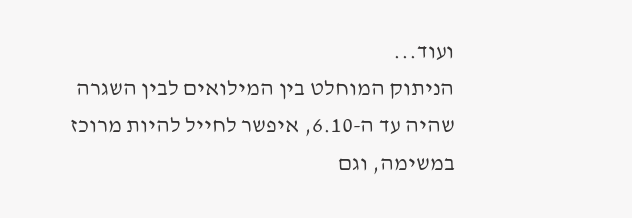ועוד...
הניתוק המוחלט בין המילואים לבין השגרה שהיה עד ה-6.10, איפשר לחייל להיות מרוכז במשימה, וגם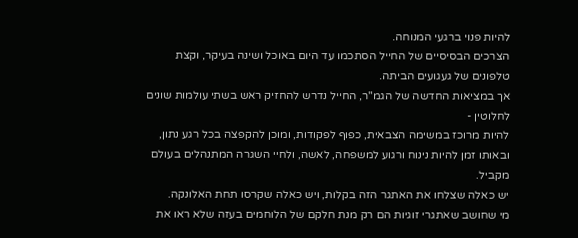להיות פנוי ברגעי המנוחה.
הצרכים הבסיסיים של החייל הסתכמו עד היום באוכל ושינה בעיקר, וקצת טלפונים של געגועים הביתה.
אך במציאות החדשה של הגמ"ר, החייל נדרש להחזיק ראש בשתי עולמות שונים לחלוטין -
להיות מרוכז במשימה הצבאית, כפוף לפקודות, ומוכן להקפצה בכל רגע נתון, ובאותו זמן להיות נינוח ורגוע למשפחה, לאשה, ולחיי השגרה המתנהלים בעולם מקביל.
יש כאלה שצלחו את האתגר הזה בקלות, ויש כאלה שקרסו תחת האלונקה.
מי שחושב שאתגרי זוגיות הם רק מנת חלקם של הלוחמים בעזה שלא ראו את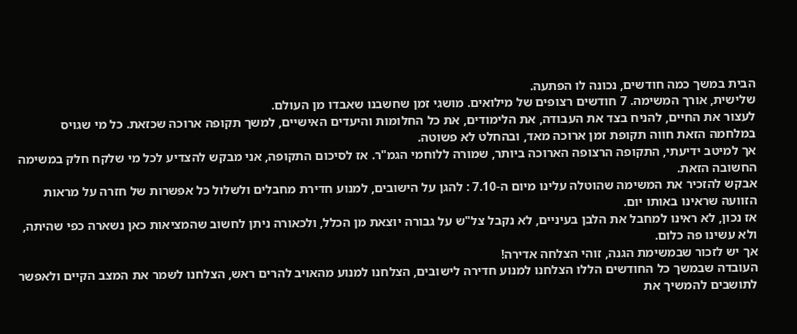הבית במשך כמה חודשים, נכונה לו הפתעה.
שלישית, אורך המשימה. 7 חודשים רצופים של מילואים. מושגי זמן שחשבנו שאבדו מן העולם.
לעצור את החיים, להניח בצד את העבודה, את הלימודים, את כל החלומות והיעדים האישיים, למשך תקופה ארוכה שכזאת. כל מי שגויס במלחמה הזאת חווה תקופת זמן ארוכה מאד, ובהחלט לא פשוטה.
אך למיטב ידיעתי, התקופה הרצופה הארוכה ביותר, שמורה ללוחמי הגמ"ר. אז לסיכום התקופה, אני מבקש להצדיע לכל מי שלקח חלק במשימה החשובה הזאת.
אבקש להזכיר את המשימה שהוטלה עלינו מיום ה-7.10 : להגן על הישובים, למנוע חדירת מחבלים ולשלול כל אפשרות של חזרה על מראות הזוועה שראינו באותו יום.
אז נכון, לא ראינו למחבל את הלבן בעיניים, לא נקבל צל"ש על גבורה יוצאת מן הכלל, ולכאורה ניתן לחשוב שהמציאות כאן נשארה כפי שהיתה, ולא עשינו פה כלום.
אך יש לזכור שבמשימת הגנה, זוהי הצלחה אדירה!
העובדה שבמשך כל החודשים הללו הצלחנו למנוע חדירה לישובים, הצלחנו למנוע מהאויב להרים ראש, הצלחנו לשמר את המצב הקיים ולאפשר לתושבים להמשיך את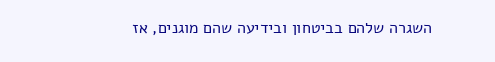השגרה שלהם בביטחון ובידיעה שהם מוגנים, אז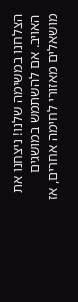הצלחנו במשימה שלנו! ניצחנו את האויב. אם להשתמש במושגים מושאלים מאזורי לחימה אחרים, אז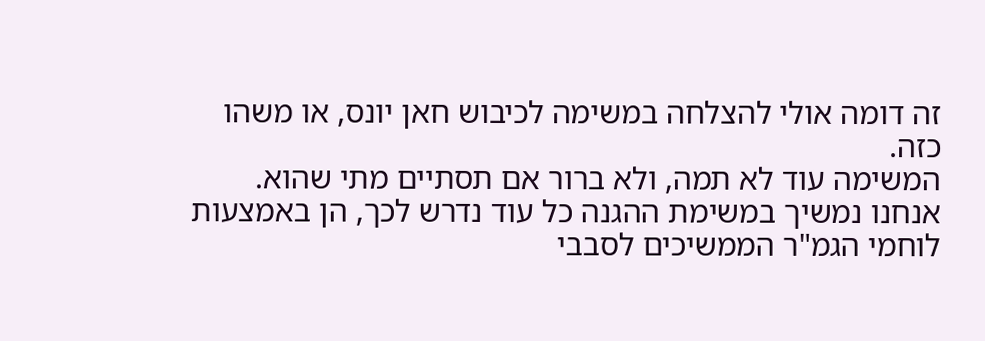זה דומה אולי להצלחה במשימה לכיבוש חאן יונס, או משהו כזה.
המשימה עוד לא תמה, ולא ברור אם תסתיים מתי שהוא. אנחנו נמשיך במשימת ההגנה כל עוד נדרש לכך, הן באמצעות לוחמי הגמ"ר הממשיכים לסבבי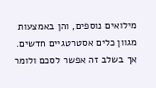מילואים נוספים, והן באמצעות מגוון כלים אסטרטגיים חדשים.
אך בשלב זה אפשר לסכם ולומר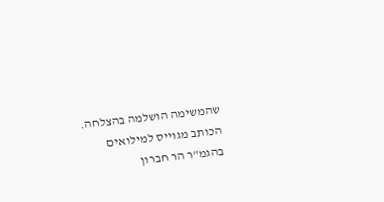שהמשימה הושלמה בהצלחה.
הכותב מגוייס למילואים בהגמ"ר הר חברון